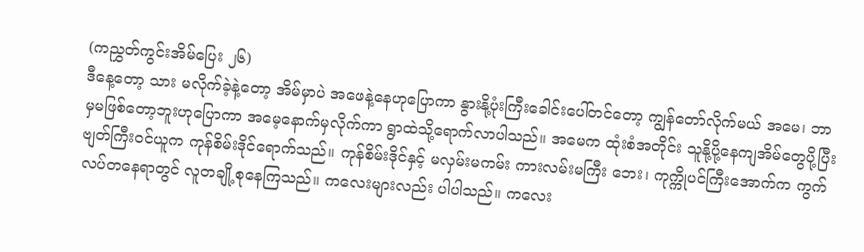(ကညွှတ်ကွင်းအိမ်ပြေး ၂၆)
ဒီနေ့တော့ သား မလိုက်ခဲ့နဲ့တော့ အိမ်မှာပဲ အဖေနဲ့နေဟုပြောကာ နွားနို့ပုံးကြီးခေါင်းပေါ်တင်တော့ ကျွန်တော်လိုက်မယ် အမေ၊ ဘာမှမဖြစ်တော့ဘူးဟုပြောကာ အမေ့နောက်မှလိုက်ကာ ရွာထဲသို့ရောက်လာပါသည်။ အမေက ထုံးစံအတိုင်း သူနို့ပို့နေကျအိမ်တွေပို့ပြီး ဗျတ်ကြီးဝင်ယူက ကုန်စိမ်းဒိုင်ရောက်သည်။ ကုန်စိမ်းဒိုင်နှင့် မလှမ်းမကမ်း ကားလမ်းမကြီး ဘေး၊ ကုက္ကိုပင်ကြီးအောက်က ကွက်လပ်တနေရာတွင် လူတချို့စုနေကြသည်။ ကလေးများလည်း ပါပါသည်။ ကလေး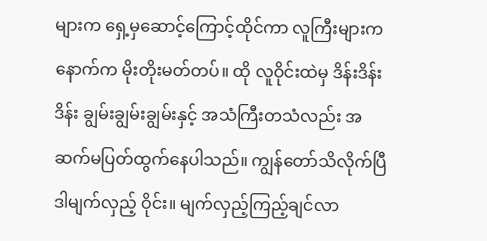များက ရှေ့မှဆောင့်ကြောင့်ထိုင်ကာ လူကြီးများက နောက်က မိုးတိုးမတ်တပ်။ ထို လူဝိုင်းထဲမှ ဒိန်းဒိန်းဒိန်း ချွမ်းချွမ်းချွမ်းနှင့် အသံကြီးတသံလည်း အဆက်မပြတ်ထွက်နေပါသည်။ ကျွန်တော်သိလိုက်ပြီ ဒါမျက်လှည့် ဝိုင်း။ မျက်လှည့်ကြည့်ချင်လာ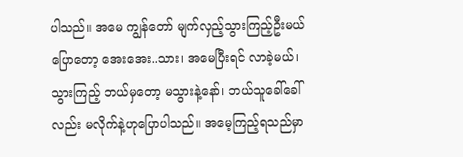ပါသည်။ အမေ ကျွန်တော် မျက်လှည့်သွားကြည့်ဦးမယ်ပြောတော့ အေးအေး..သား၊ အမေပြီးရင် လာခဲ့မယ်၊ သွားကြည့် ဘယ်မှတော့ မသွားနဲ့နော်၊ ဘယ်သူခေါ်ခေါ်လည်း မလိုက်နဲ့ဟုပြောပါသည်။ အမေ့ကြည့်ရသည်မှာ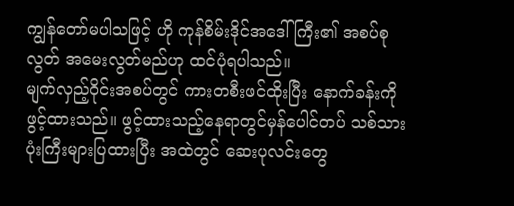ကျွန်တော်မပါသဖြင့် ဟို ကုန်စိမ်းဒိုင်အဒေါ်ကြီး၏ အစပ်စုလွတ် အမေးလွတ်မည်ဟု ထင်ပုံရပါသည်။
မျက်လှည့်ဝိုင်းအစပ်တွင် ကားတစီးဖင်ထိုးပြီး နောက်ခန်းကိုဖွင့်ထားသည်။ ဖွင့်ထားသည့်နေရာတွင်မှန်ပေါင်တပ် သစ်သားပုံးကြီးများပြထားပြီး အထဲတွင် ဆေးပုလင်းတွေ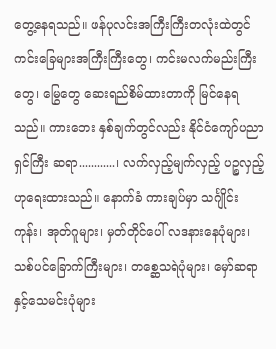တွေ့နေရသည်။ ဖန်ပုလင်းအကြီးကြီးတလုံးထဲတွင် ကင်းခြေများအကြီးကြီးတွေ၊ ကင်းမလက်မည်းကြီးတွေ၊ မြွေတွေ ဆေးရည်စိမ်ထားတာကို မြင်နေရသည်။ ကားဘေး နှစ်ချက်တွင်လည်း နိုင်ငံကျော်ပညာရှင်ကြီး ဆရာ............၊ လက်လှည့်မျက်လှည့် ပဉ္စလှည့်ဟုရေးထားသည်။ နောက်ခံ ကားချပ်မှာ သင်္ဂျိုင်းကုန်း၊ အုတ်ဂူများ၊ မှတ်တိုင်ပေါ် လဒနားနေပုံများ၊ သစ်ပင်ခြောက်ကြီးများ၊ တစ္ဆေသရဲပုံများ၊ မှော်ဆရာနှင့်သေမင်းပုံများ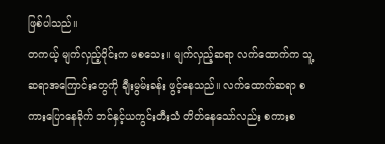ဖြစ်ပါသည်။
တကယ့် မျက်လှည့်ဝိုင်းက မစသေး။ မျက်လှည့်ဆရာ လက်ထောက်က သူ့ဆရာအကြောင်းတွေကို ချီးမွမ်းခန်း ဖွင့်နေသည်။ လက်ထောက်ဆရာ စကားပြောနေခိုက် ဘင်နှင့်ယကွင်းတီးသံ တိတ်နေသော်လည်း စကားစ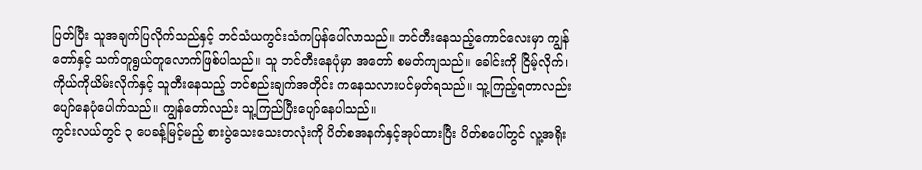ပြတ်ပြီး သူအချက်ပြလိုက်သည်နှင့် ဘင်သံယကွင်းသံကပြန်ပေါ်လာသည်။ ဘင်တီးနေသည့်ကောင်လေးမှာ ကျွန်တော်နှင့် သက်တူရွယ်တူလောက်ဖြစ်ပါသည်။ သူ ဘင်တီးနေပုံမှာ အတော် စမတ်ကျသည်။ ခေါင်းကို ငြိမ့်လိုက်၊ ကိုယ်ကိုယိမ်းလိုက်နှင့် သူတီးနေသည့် ဘင်စည်းချက်အတိုင်း ကနေသလားပင်မှတ်ရသည်။ သူ့ကြည့်ရတာလည်း ပျော်နေပုံပေါက်သည်။ ကျွန်တော်လည်း သူ့ကြည်ပြီးပျော်နေပါသည်။
ကွင်းလယ်တွင် ၃ ပေခန့်မြင့်မည့် စားပွဲသေးသေးတလုံးကို ပိတ်စအနက်နှင့်အုပ်ထားပြီး ပိတ်စပေါ်တွင် လူ့အရိုး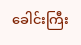ခေါင်းကြီး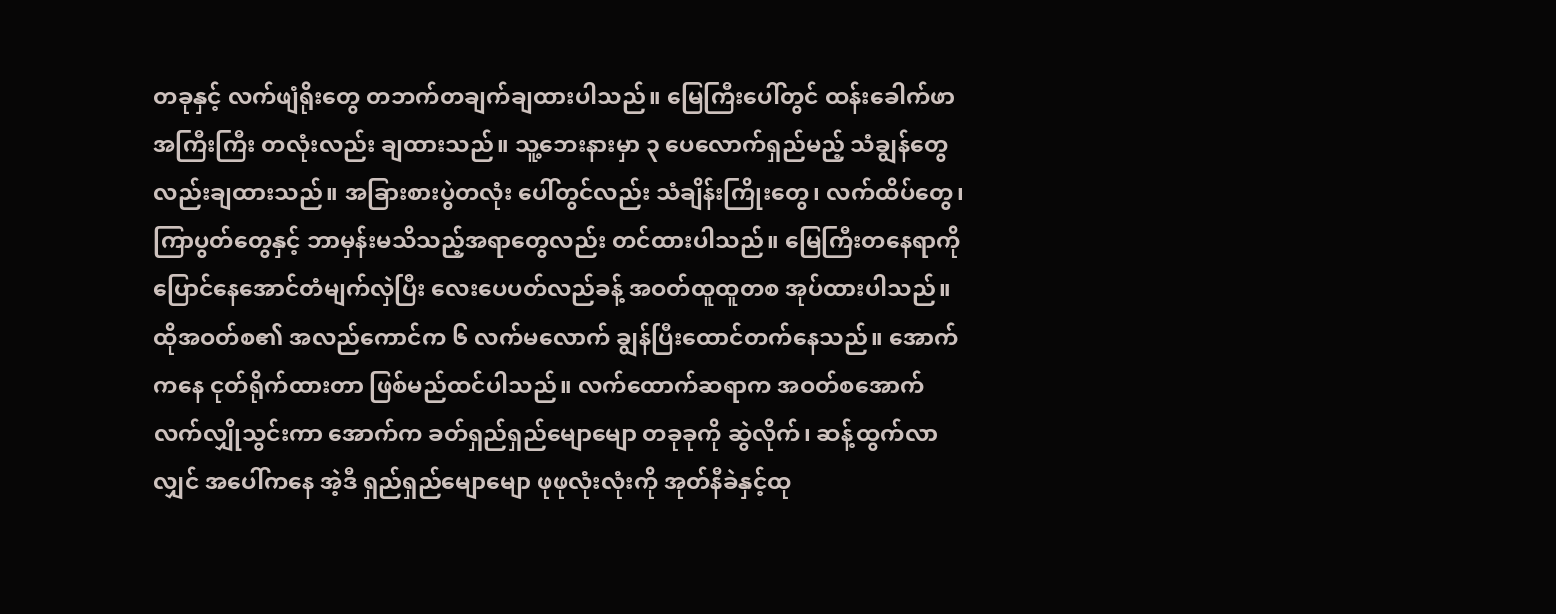တခုနှင့် လက်ဖျံရိုးတွေ တဘက်တချက်ချထားပါသည်။ မြေကြီးပေါ်တွင် ထန်းခေါက်ဖာ အကြီးကြီး တလုံးလည်း ချထားသည်။ သူ့ဘေးနားမှာ ၃ ပေလောက်ရှည်မည့် သံချွန်တွေလည်းချထားသည်။ အခြားစားပွဲတလုံး ပေါ်တွင်လည်း သံချိန်းကြိုးတွေ၊ လက်ထိပ်တွေ၊ ကြာပွတ်တွေနှင့် ဘာမှန်းမသိသည့်အရာတွေလည်း တင်ထားပါသည်။ မြေကြီးတနေရာကို ပြောင်နေအောင်တံမျက်လှဲပြီး လေးပေပတ်လည်ခန့် အဝတ်ထူထူတစ အုပ်ထားပါသည်။ ထိုအဝတ်စ၏ အလည်ကောင်က ၆ လက်မလောက် ချွန်ပြီးထောင်တက်နေသည်။ အောက်ကနေ ငုတ်ရိုက်ထားတာ ဖြစ်မည်ထင်ပါသည်။ လက်ထောက်ဆရာက အဝတ်စအောက် လက်လျှိုသွင်းကာ အောက်က ခတ်ရှည်ရှည်မျောမျော တခုခုကို ဆွဲလိုက်၊ ဆန့်ထွက်လာလျှင် အပေါ်ကနေ အဲ့ဒီ ရှည်ရှည်မျောမျော ဖုဖုလုံးလုံးကို အုတ်နီခဲနှင့်ထု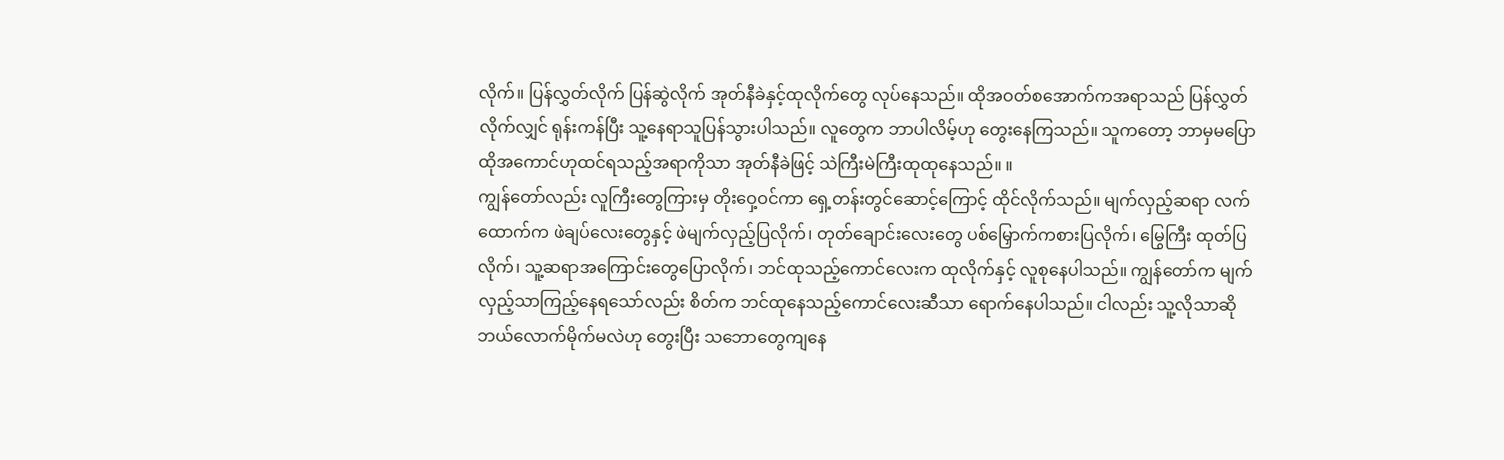လိုက်။ ပြန်လွှတ်လိုက် ပြန်ဆွဲလိုက် အုတ်နီခဲနှင့်ထုလိုက်တွေ လုပ်နေသည်။ ထိုအဝတ်စအောက်ကအရာသည် ပြန်လွှတ်လိုက်လျှင် ရုန်းကန်ပြီး သူ့နေရာသူပြန်သွားပါသည်။ လူတွေက ဘာပါလိမ့်ဟု တွေးနေကြသည်။ သူကတော့ ဘာမှမပြော ထိုအကောင်ဟုထင်ရသည့်အရာကိုသာ အုတ်နီခဲဖြင့် သဲကြီးမဲကြီးထုထုနေသည်။ ။
ကျွန်တော်လည်း လူကြီးတွေကြားမှ တိုးဝှေ့ဝင်ကာ ရှေ့တန်းတွင်ဆောင့်ကြောင့် ထိုင်လိုက်သည်။ မျက်လှည့်ဆရာ လက်ထောက်က ဖဲချပ်လေးတွေနှင့် ဖဲမျက်လှည့်ပြလိုက်၊ တုတ်ချောင်းလေးတွေ ပစ်မြှောက်ကစားပြလိုက်၊ မြွေကြီး ထုတ်ပြလိုက်၊ သူ့ဆရာအကြောင်းတွေပြောလိုက်၊ ဘင်ထုသည့်ကောင်လေးက ထုလိုက်နှင့် လူစုနေပါသည်။ ကျွန်တော်က မျက်လှည့်သာကြည့်နေရသော်လည်း စိတ်က ဘင်ထုနေသည့်ကောင်လေးဆီသာ ရောက်နေပါသည်။ ငါလည်း သူ့လိုသာဆို ဘယ်လောက်မိုက်မလဲဟု တွေးပြီး သဘောတွေကျနေ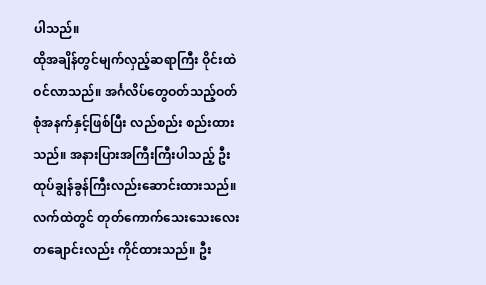ပါသည်။
ထိုအချိန်တွင်မျက်လှည့်ဆရာကြီး ဝိုင်းထဲဝင်လာသည်။ အင်္ဂလိပ်တွေဝတ်သည့်ဝတ်စုံအနက်နှင့်ဖြစ်ပြီး လည်စည်း စည်းထားသည်။ အနားပြားအကြီးကြီးပါသည့် ဦးထုပ်ချွန်ခွန်ကြီးလည်းဆောင်းထားသည်။ လက်ထဲတွင် တုတ်ကောက်သေးသေးလေးတချောင်းလည်း ကိုင်ထားသည်။ ဦး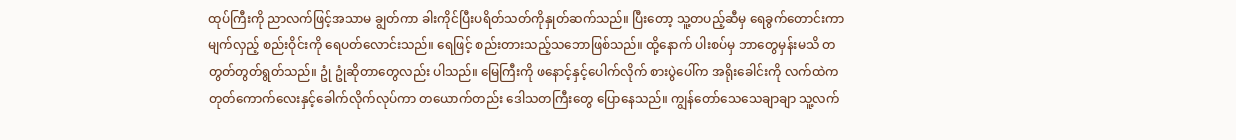ထုပ်ကြီးကို ညာလက်ဖြင့်အသာမ ချွတ်ကာ ခါးကိုင်ပြီးပရိတ်သတ်ကိုနှုတ်ဆက်သည်။ ပြီးတော့ သူ့တပည့်ဆီမှ ရေခွက်တောင်းကာ မျက်လှည့် စည်းဝိုင်းကို ရေပတ်လောင်းသည်။ ရေဖြင့် စည်းတားသည့်သဘောဖြစ်သည်။ ထို့နောက် ပါးစပ်မှ ဘာတွေမှန်းမသိ တတွတ်တွတ်ရွတ်သည်။ ဥုံ ဥုံဆိုတာတွေလည်း ပါသည်။ မြေကြီးကို ဖနောင့်နှင့်ပေါက်လိုက် စားပွဲပေါ်က အရိုးခေါင်းကို လက်ထဲကတုတ်ကောက်လေးနှင့်ခေါက်လိုက်လုပ်ကာ တယောက်တည်း ဒေါသတကြီးတွေ ပြောနေသည်။ ကျွန်တော်သေသေချာချာ သူ့လက်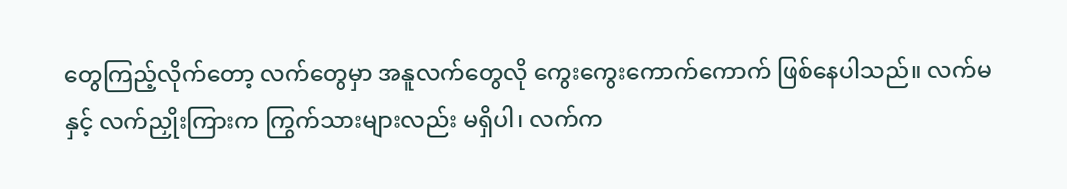တွေကြည့်လိုက်တော့ လက်တွေမှာ အနူလက်တွေလို ကွေးကွေးကောက်ကောက် ဖြစ်နေပါသည်။ လက်မနှင့် လက်ညှိုးကြားက ကြွက်သားများလည်း မရှိပါ၊ လက်က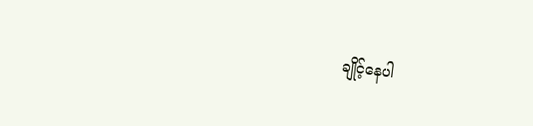ချိုင့်နေပါ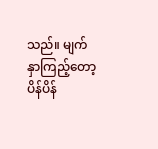သည်။ မျက်နှာကြည့်တော့ ပိန်ပိန်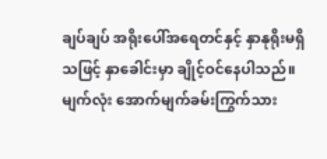ချပ်ချပ် အရိုးပေါ်အရေတင်နှင့် နှာနုရိုးမရှိသဖြင့် နှာခေါင်းမှာ ချိုင့်ဝင်နေပါသည်။ မျက်လုံး အောက်မျက်ခမ်းကြွက်သား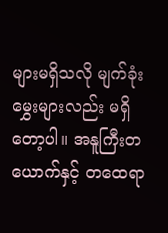များမရှိသလို မျက်ခုံးမွှေးများလည်း မရှိတော့ပါ။ အနူကြီးတယောက်နှင့် တထေရာ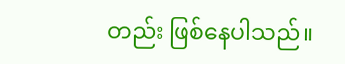တည်း ဖြစ်နေပါသည်။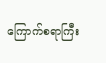ကြောက်စရာကြီး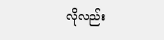လိုလည်း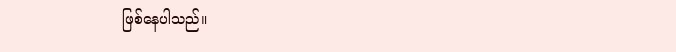ဖြစ်နေပါသည်။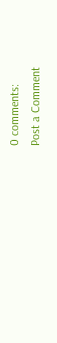0 comments:
Post a Comment